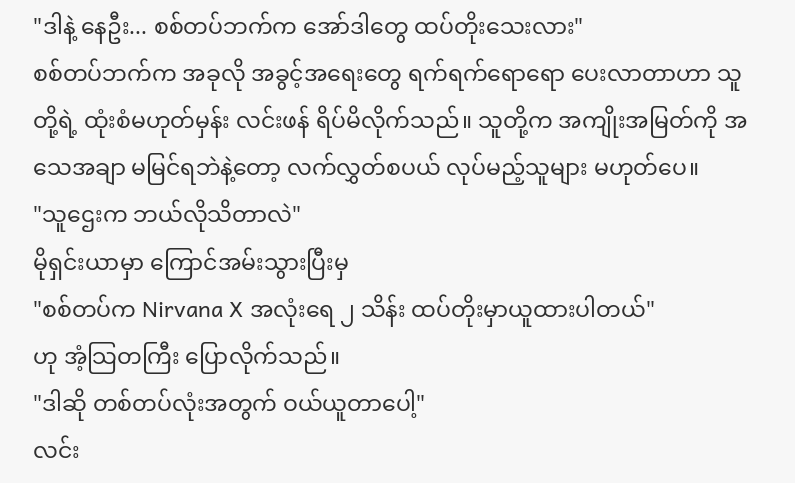"ဒါနဲ့ နေဦး... စစ်တပ်ဘက်က အော်ဒါတွေ ထပ်တိုးသေးလား"
စစ်တပ်ဘက်က အခုလို အခွင့်အရေးတွေ ရက်ရက်ရောရော ပေးလာတာဟာ သူတို့ရဲ့ ထုံးစံမဟုတ်မှန်း လင်းဖန် ရိပ်မိလိုက်သည်။ သူတို့က အကျိုးအမြတ်ကို အသေအချာ မမြင်ရဘဲနဲ့တော့ လက်လွှတ်စပယ် လုပ်မည့်သူများ မဟုတ်ပေ။
"သူဌေးက ဘယ်လိုသိတာလဲ"
မိုရှင်းယာမှာ ကြောင်အမ်းသွားပြီးမှ
"စစ်တပ်က Nirvana X အလုံးရေ ၂ သိန်း ထပ်တိုးမှာယူထားပါတယ်"
ဟု အံ့သြတကြီး ပြောလိုက်သည်။
"ဒါဆို တစ်တပ်လုံးအတွက် ဝယ်ယူတာပေါ့"
လင်း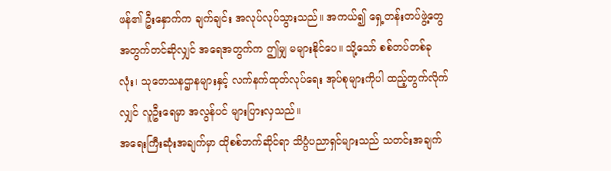ဖန်၏ ဦးနှောက်က ချက်ချင်း အလုပ်လုပ်သွားသည်။ အကယ်၍ ရှေ့တန်းတပ်ဖွဲ့တွေအတွက်တင်ဆိုလျှင် အရေအတွက်က ဤမျှ မများနိုင်ပေ။ သို့သော် စစ်တပ်တစ်ခုလုံး၊ သုတေသနဌာနများနှင့် လက်နက်ထုတ်လုပ်ရေး အုပ်စုများကိုပါ ထည့်တွက်လိုက်လျှင် လူဦးရေမှာ အလွန်ပင် များပြားလှသည်။
အရေးကြီးဆုံးအချက်မှာ ထိုစစ်ဘက်ဆိုင်ရာ သိပ္ပံပညာရှင်များသည် သတင်းအချက်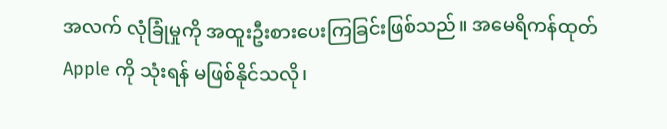အလက် လုံခြုံမှုကို အထူးဦးစားပေးကြခြင်းဖြစ်သည်။ အမေရိကန်ထုတ် Apple ကို သုံးရန် မဖြစ်နိုင်သလို၊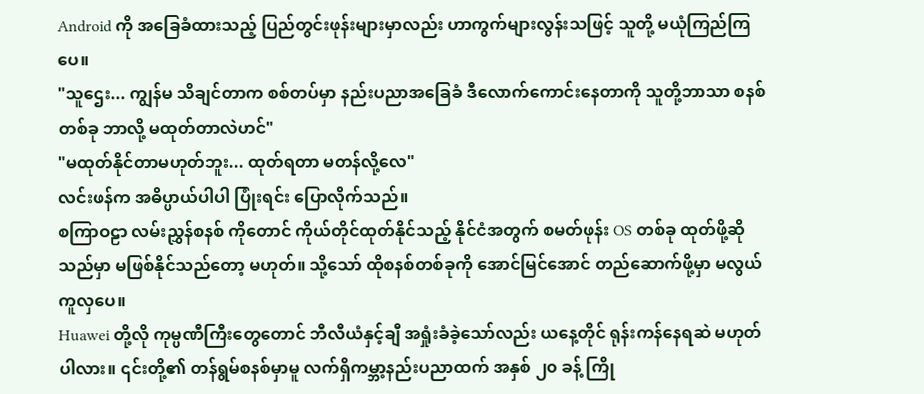Android ကို အခြေခံထားသည့် ပြည်တွင်းဖုန်းများမှာလည်း ဟာကွက်များလွန်းသဖြင့် သူတို့ မယုံကြည်ကြပေ။
"သူဌေး... ကျွန်မ သိချင်တာက စစ်တပ်မှာ နည်းပညာအခြေခံ ဒီလောက်ကောင်းနေတာကို သူတို့ဘာသာ စနစ်တစ်ခု ဘာလို့ မထုတ်တာလဲဟင်"
"မထုတ်နိုင်တာမဟုတ်ဘူး... ထုတ်ရတာ မတန်လို့လေ"
လင်းဖန်က အဓိပ္ပာယ်ပါပါ ပြုံးရင်း ပြောလိုက်သည်။
စကြာဝဠာ လမ်းညွှန်စနစ် ကိုတောင် ကိုယ်တိုင်ထုတ်နိုင်သည့် နိုင်ငံအတွက် စမတ်ဖုန်း OS တစ်ခု ထုတ်ဖို့ဆိုသည်မှာ မဖြစ်နိုင်သည်တော့ မဟုတ်။ သို့သော် ထိုစနစ်တစ်ခုကို အောင်မြင်အောင် တည်ဆောက်ဖို့မှာ မလွယ်ကူလှပေ။
Huawei တို့လို ကုမ္ပဏီကြီးတွေတောင် ဘီလီယံနှင့်ချီ အရှုံးခံခဲ့သော်လည်း ယနေ့တိုင် ရုန်းကန်နေရဆဲ မဟုတ်ပါလား။ ၎င်းတို့၏ တန်ရွမ်စနစ်မှာမူ လက်ရှိကမ္ဘာ့နည်းပညာထက် အနှစ် ၂၀ ခန့် ကြို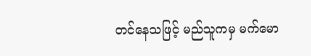တင်နေသဖြင့် မည်သူကမှ မက်မော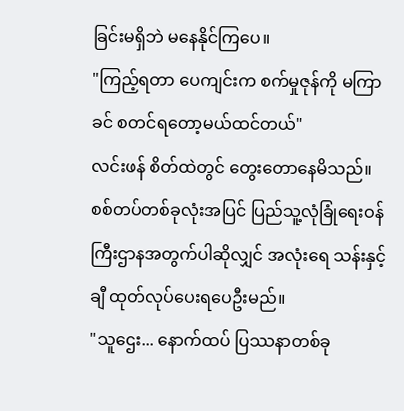ခြင်းမရှိဘဲ မနေနိုင်ကြပေ။
"ကြည့်ရတာ ပေကျင်းက စက်မှုဇုန်ကို မကြာခင် စတင်ရတော့မယ်ထင်တယ်"
လင်းဖန် စိတ်ထဲတွင် တွေးတောနေမိသည်။ စစ်တပ်တစ်ခုလုံးအပြင် ပြည်သူ့လုံခြုံရေးဝန်ကြီးဌာနအတွက်ပါဆိုလျှင် အလုံးရေ သန်းနှင့်ချီ ထုတ်လုပ်ပေးရပေဦးမည်။
"သူဌေး... နောက်ထပ် ပြဿနာတစ်ခု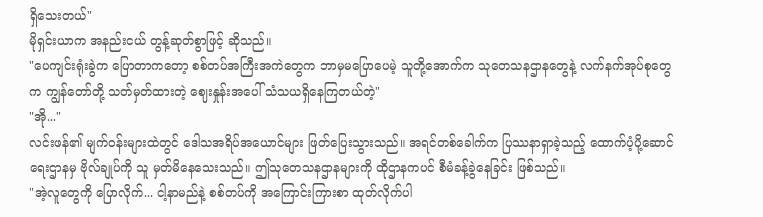ရှိသေးတယ်"
မိုရှင်းယာက အနည်းငယ် တွန့်ဆုတ်စွာဖြင့် ဆိုသည်။
"ပေကျင်းရုံးခွဲက ပြောတာကတော့ စစ်တပ်အကြီးအကဲတွေက ဘာမှမပြောပေမဲ့ သူတို့အောက်က သုတေသနဌာနတွေနဲ့ လက်နက်အုပ်စုတွေက ကျွန်တော်တို့ သတ်မှတ်ထားတဲ့ ဈေးနှုန်းအပေါ် သံသယရှိနေကြတယ်တဲ့"
"အို..."
လင်းဖန်၏ မျက်ဝန်းများထဲတွင် ဒေါသအရိပ်အယောင်များ ဖြတ်ပြေးသွားသည်။ အရင်တစ်ခေါက်က ပြဿနာရှာခဲ့သည့် ထောက်ပံ့ပို့ဆောင်ရေးဌာနမှ ဗိုလ်ချုပ်ကို သူ မှတ်မိနေသေးသည်။ ဤသုတေသနဌာနများကို ထိုဌာနကပင် စီမံခန့်ခွဲနေခြင်း ဖြစ်သည်။
"အဲ့လူတွေကို ပြောလိုက်... ငါ့နာမည်နဲ့ စစ်တပ်ကို အကြောင်းကြားစာ ထုတ်လိုက်ပါ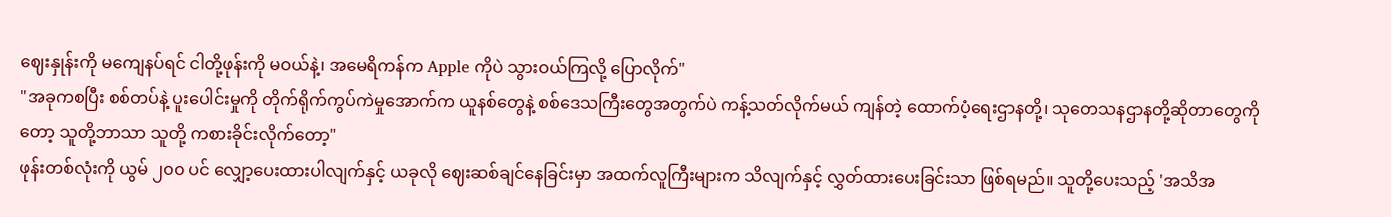ဈေးနှုန်းကို မကျေနပ်ရင် ငါတို့ဖုန်းကို မဝယ်နဲ့၊ အမေရိကန်က Apple ကိုပဲ သွားဝယ်ကြလို့ ပြောလိုက်"
"အခုကစပြီး စစ်တပ်နဲ့ ပူးပေါင်းမှုကို တိုက်ရိုက်ကွပ်ကဲမှုအောက်က ယူနစ်တွေနဲ့ စစ်ဒေသကြီးတွေအတွက်ပဲ ကန့်သတ်လိုက်မယ် ကျန်တဲ့ ထောက်ပံ့ရေးဌာနတို့၊ သုတေသနဌာနတို့ဆိုတာတွေကိုတော့ သူတို့ဘာသာ သူတို့ ကစားခိုင်းလိုက်တော့"
ဖုန်းတစ်လုံးကို ယွမ် ၂၀၀ ပင် လျှော့ပေးထားပါလျက်နှင့် ယခုလို ဈေးဆစ်ချင်နေခြင်းမှာ အထက်လူကြီးများက သိလျက်နှင့် လွှတ်ထားပေးခြင်းသာ ဖြစ်ရမည်။ သူတို့ပေးသည့် 'အသိအ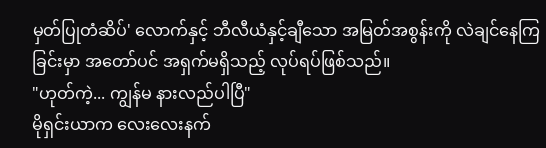မှတ်ပြုတံဆိပ်' လောက်နှင့် ဘီလီယံနှင့်ချီသော အမြတ်အစွန်းကို လဲချင်နေကြခြင်းမှာ အတော်ပင် အရှက်မရှိသည့် လုပ်ရပ်ဖြစ်သည်။
"ဟုတ်ကဲ့... ကျွန်မ နားလည်ပါပြီ"
မိုရှင်းယာက လေးလေးနက်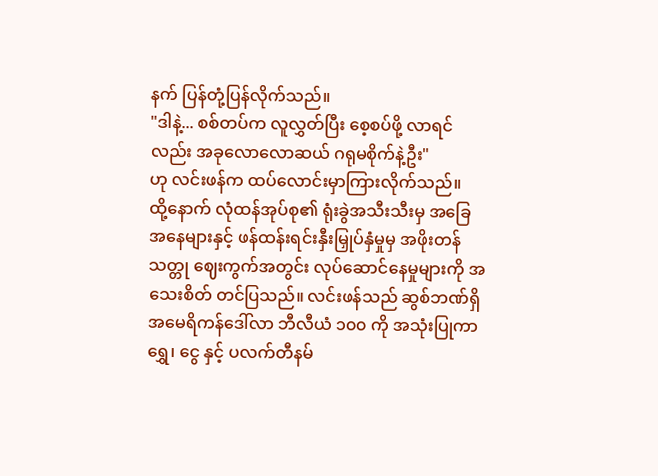နက် ပြန်တုံ့ပြန်လိုက်သည်။
"ဒါနဲ့... စစ်တပ်က လူလွှတ်ပြီး စေ့စပ်ဖို့ လာရင်လည်း အခုလောလောဆယ် ဂရုမစိုက်နဲ့ဦး"
ဟု လင်းဖန်က ထပ်လောင်းမှာကြားလိုက်သည်။
ထို့နောက် လုံထန်အုပ်စု၏ ရုံးခွဲအသီးသီးမှ အခြေအနေများနှင့် ဖန်ထန်းရင်းနှီးမြှုပ်နှံမှုမှ အဖိုးတန်သတ္တု ဈေးကွက်အတွင်း လုပ်ဆောင်နေမှုများကို အသေးစိတ် တင်ပြသည်။ လင်းဖန်သည် ဆွစ်ဘဏ်ရှိ အမေရိကန်ဒေါ်လာ ဘီလီယံ ၁၀၀ ကို အသုံးပြုကာ ရွှေ၊ ငွေ နှင့် ပလက်တီနမ်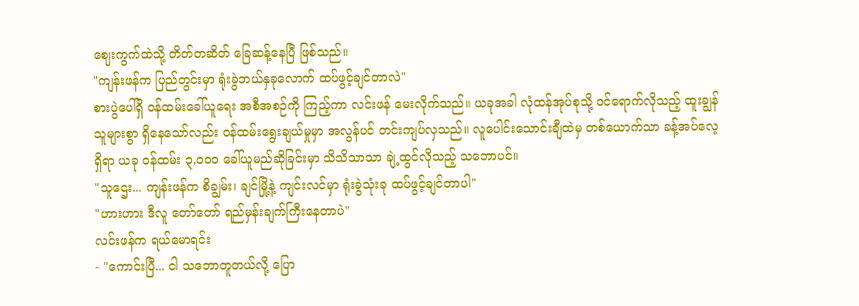ဈေးကွက်ထဲသို့ တိတ်တဆိတ် ခြေဆန့်နေပြီ ဖြစ်သည်။
"ကျန်းဖန်က ပြည်တွင်းမှာ ရုံးခွဲဘယ်နှခုလောက် ထပ်ဖွင့်ချင်တာလဲ"
စားပွဲပေါ်ရှိ ဝန်ထမ်းခေါ်ယူရေး အစီအစဉ်ကို ကြည့်ကာ လင်းဖန် မေးလိုက်သည်။ ယခုအခါ လုံထန်အုပ်စုသို့ ဝင်ရောက်လိုသည့် ထူးချွန်သူများစွာ ရှိနေသော်လည်း ဝန်ထမ်းရွေးချယ်မှုမှာ အလွန်ပင် တင်းကျပ်လှသည်။ လူပေါင်းသောင်းချီထဲမှ တစ်ယောက်သာ ခန့်အပ်လေ့ရှိရာ ယခု ဝန်ထမ်း ၃,၀၀၀ ခေါ်ယူမည်ဆိုခြင်းမှာ သိသိသာသာ ချဲ့ထွင်လိုသည့် သဘောပင်။
"သူဌေး... ကျန်းဖန်က စိချွမ်း၊ ချင်မြို့နဲ့ ကျင်းလင်မှာ ရုံးခွဲသုံးခု ထပ်ဖွင့်ချင်တာပါ"
"ဟားဟား ဒီလူ တော်တော် ရည်မှန်းချက်ကြီးနေတာပဲ"
လင်းဖန်က ရယ်မောရင်း
- "ကောင်းပြီ... ငါ သဘောတူတယ်လို့ ပြော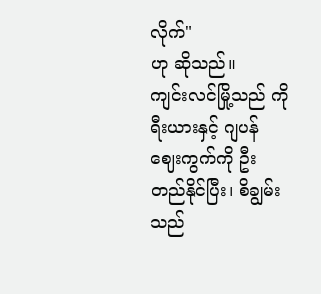လိုက်"
ဟု ဆိုသည်။
ကျင်းလင်မြို့သည် ကိုရီးယားနှင့် ဂျပန်ဈေးကွက်ကို ဦးတည်နိုင်ပြီး၊ စိချွမ်းသည်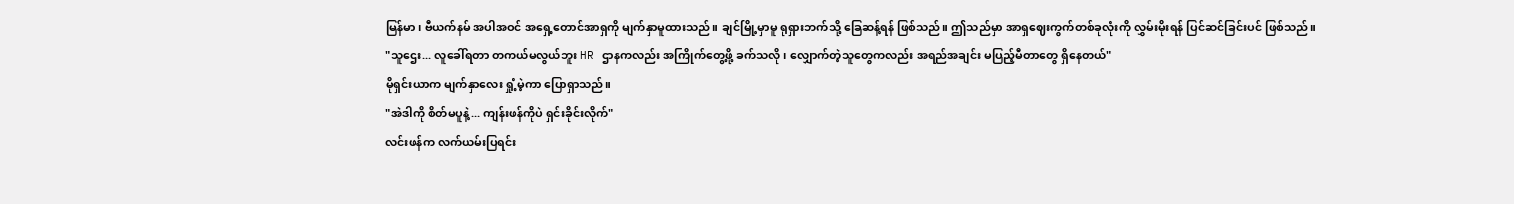မြန်မာ၊ ဗီယက်နမ် အပါအဝင် အရှေ့တောင်အာရှကို မျက်နှာမူထားသည်။ ချင်မြို့မှာမူ ရုရှားဘက်သို့ ခြေဆန့်ရန် ဖြစ်သည်။ ဤသည်မှာ အာရှဈေးကွက်တစ်ခုလုံးကို လွှမ်းမိုးရန် ပြင်ဆင်ခြင်းပင် ဖြစ်သည်။
"သူဌေး... လူခေါ်ရတာ တကယ်မလွယ်ဘူး HR ဌာနကလည်း အကြိုက်တွေ့ဖို့ ခက်သလို၊ လျှောက်တဲ့သူတွေကလည်း အရည်အချင်း မပြည့်မီတာတွေ ရှိနေတယ်"
မိုရှင်းယာက မျက်နှာလေး ရှုံ့မဲ့ကာ ပြောရှာသည်။
"အဲဒါကို စိတ်မပူနဲ့... ကျန်းဖန်ကိုပဲ ရှင်းခိုင်းလိုက်"
လင်းဖန်က လက်ယမ်းပြရင်း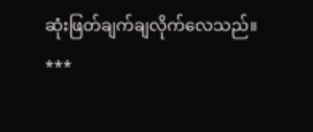ဆုံးဖြတ်ချက်ချလိုက်လေသည်။
***